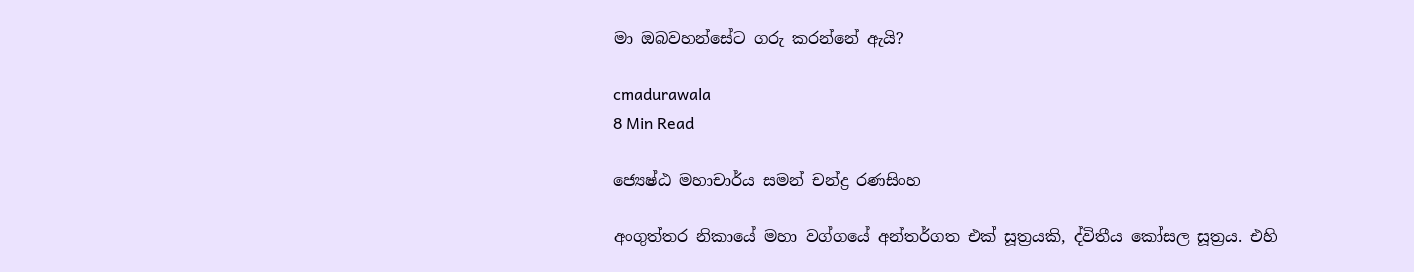මා ඔබවහන්සේට ගරු කරන්නේ ඇයි?

cmadurawala
8 Min Read

ජ්‍යෙෂ්ඨ මහාචාර්ය සමන් චන්ද්‍ර රණසිංහ

අංගුත්තර නිකායේ මහා වග්ගයේ අන්තර්ගත එක් සූත්‍රයකි, ද්විතීය කෝසල සූත්‍රය. එහි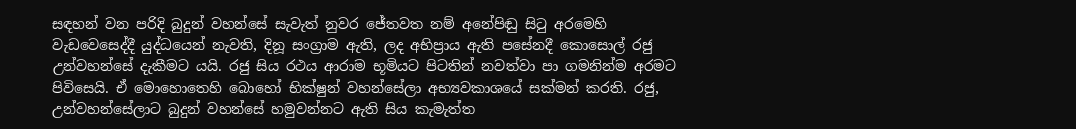සඳහන් වන පරිදි බුදුන් වහන්සේ සැවැත් නුවර ජේතවත නම් අනේපිඬු සිටු අරමෙහි වැඩවෙසෙද්දී යුද්ධයෙන් නැවති, දිනූ සංග්‍රාම ඇති, ලද අභිප්‍රාය ඇති පසේනදී කොසොල් රජු උන්වහන්සේ දැකීමට යයි. රජු සිය රථය ආරාම භූමියට පිටතින් නවත්වා පා ගමනින්ම අරමට පිවිසෙයි. ඒ මොහොතෙහි බොහෝ භික්ෂුන් වහන්සේලා අභ්‍යවකාශයේ සක්මන් කරති. රජු, උන්වහන්සේලාට බුදුන් වහන්සේ හමුවන්නට ඇති සිය කැමැත්ත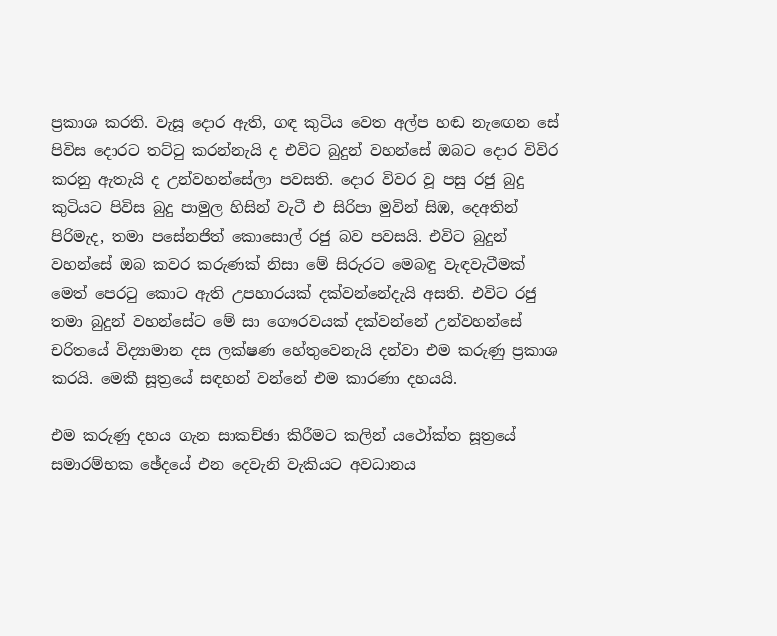ප්‍රකාශ කරති. වැසූ දොර ඇති, ගඳ කුටිය වෙත අල්ප හඬ නැඟෙන සේ පිවිස දොරට තට්ටු කරන්නැයි ද එවිට බුදුන් වහන්සේ ඔබට දොර විවිර කරනු ඇතැයි ද උන්වහන්සේලා පවසති. දොර විවර වූ පසු රජු බුදු කුටියට පිවිස බුදු පාමුල හිසින් වැටී එ සිරිපා මුවින් සිඹ, දෙඅතින් පිරිමැද, තමා පසේනජිත් කොසොල් රජු බව පවසයි. එවිට බුදුන් වහන්සේ ඔබ කවර කරුණක් නිසා මේ සිරුරට මෙබඳු වැඳවැටීමක් මෙත් පෙරටු කොට ඇති උපහාරයක් දක්වන්නේදැයි අසති. එවිට රජු තමා බුදුන් වහන්සේට මේ සා ගෞරවයක් දක්වන්නේ උන්වහන්සේ චරිතයේ විද්‍යාමාන දස ලක්ෂණ හේතුවෙනැයි දන්වා එම කරුණු ප්‍රකාශ කරයි. මෙකී සූත්‍රයේ සඳහන් වන්නේ එම කාරණා දහයයි.

එම කරුණු දහය ගැන සාකච්ඡා කිරීමට කලින් යථෝක්ත සූත්‍රයේ සමාරම්භක ඡේදයේ එන දෙවැනි වැකියට අවධානය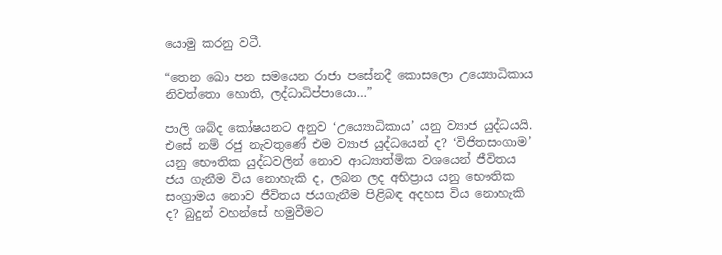යොමු කරනු වටී.

“තෙන ඛො පන සමයෙන රාජා පසේනදී කොසලො උය්‍යොධිකාය නිවත්තො හොති, ලද්ධාධිප්පායො…”

පාලි ශබ්ද කෝෂයනට අනුව ‘උය්‍යොධිකාය’ යනු ව්‍යාජ යුද්ධයයි. එසේ නම් රජු නැවතුණේ එම ව්‍යාජ යුද්ධයෙන් ද? ‘විජිතසංගාම’ යනු භෞතික යුද්ධවලින් නොව ආධ්‍යාත්මික වශයෙන් ජීවිතය ජය ගැනීම විය නොහැකි ද, ලබන ලද අභිප්‍රාය යනු භෞතික සංග්‍රාමය නොව ජීවිතය ජයගැනීම පිළිබඳ අදහස විය නොහැකි ද? බුදුන් වහන්සේ හමුවීමට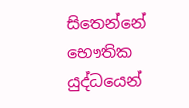සිතෙන්නේ භෞතික යුද්ධයෙන්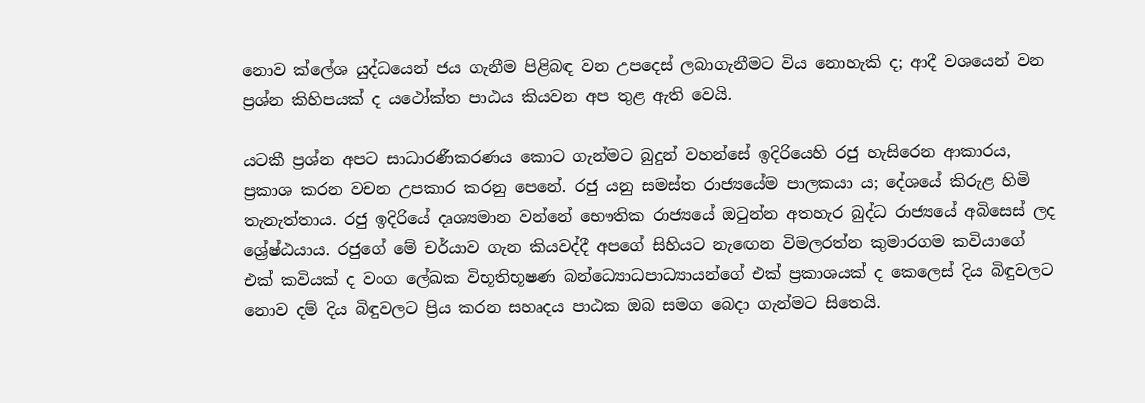නොව ක්ලේශ යුද්ධයෙන් ජය ගැනීම පිළිබඳ වන උපදෙස් ලබාගැනීමට විය නොහැකි ද; ආදී වශයෙන් වන ප්‍රශ්න කිහිපයක් ද යථෝක්ත පාඨය කියවන අප තුළ ඇති වෙයි.

යටකී ප්‍රශ්න අපට සාධාරණීකරණය කොට ගැන්මට බුදුන් වහන්සේ ඉදිරියෙහි රජු හැසිරෙන ආකාරය, ප්‍රකාශ කරන වචන උපකාර කරනු පෙනේ. රජු යනු සමස්ත රාජ්‍යයේම පාලකයා ය; දේශයේ කිරුළ හිමි තැනැත්තාය. රජු ඉදිරියේ දෘශ්‍යමාන වන්නේ භෞතික රාජ්‍යයේ ඔටුන්න අතහැර බුද්ධ රාජ්‍යයේ අබිසෙස් ලද ශ්‍රේෂ්ඨයාය. රජුගේ මේ චර්යාව ගැන කියවද්දී අපගේ සිහියට නැඟෙන විමලරත්න කුමාරගම කවියාගේ එක් කවියක් ද වංග ලේඛක විභූතිභූෂණ බන්ධ්‍යොධපාධ්‍යායන්ගේ එක් ප්‍රකාශයක් ද කෙලෙස් දිය බිඳුවලට නොව දම් දිය බිඳුවලට ප්‍රිය කරන සහෘදය පාඨක ඔබ සමග බෙදා ගැන්මට සිතෙයි.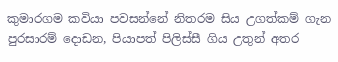කුමාරගම කවියා පවසන්නේ නිතරම සිය උගත්කම් ගැන පුරසාරම් දොඩන, පියාපත් පිලිස්සී ගිය උතුන් අතර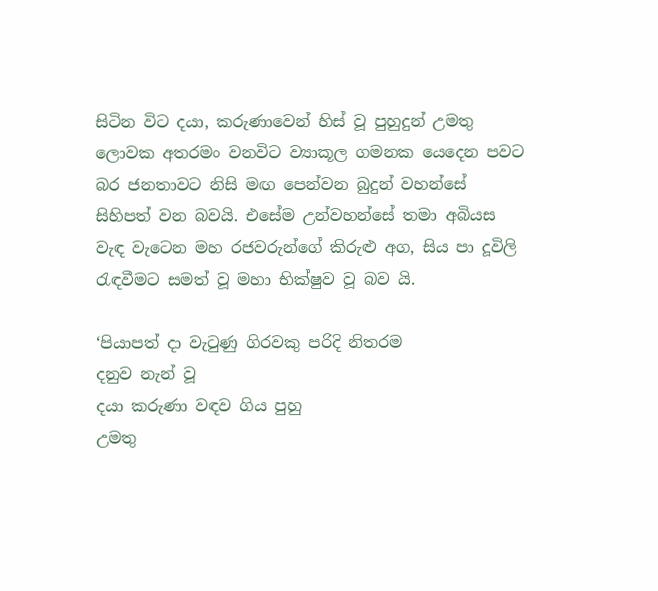සිටින විට දයා, කරුණාවෙන් හිස් වූ පුහුදුන් උමතු ලොවක අතරමං වනවිට ව්‍යාකූල ගමනක යෙදෙන පවට බර ජනතාවට නිසි මඟ පෙන්වන බුදුන් වහන්සේ සිහිපත් වන බවයි. එසේම උන්වහන්සේ තමා අබියස වැඳ වැටෙන මහ රජවරුන්ගේ කිරුළු අග, සිය පා දූවිලි රැඳවීමට සමත් වූ මහා භික්ෂුව වූ බව යි.

‘පියාපත් දා වැටුණු ගිරවකු පරිදි නිතරම
දනුව නැන් වූ
දයා කරුණා වඳව ගිය පුහු
උමතු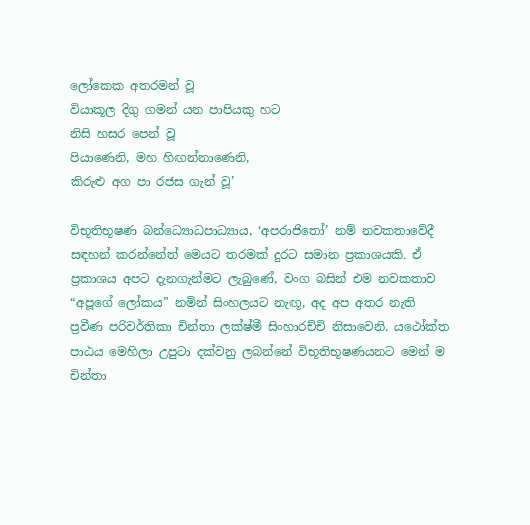ලෝකෙක අතරමන් වූ
වියාකූල දිගු ගමන් යන පාපියකු හට
නිසි හසර පෙන් වූ
පියාණෙනි, මහ හිඟන්නාණෙනි,
කිරුළු අග පා රජස ගැන් වූ’

විභූතිභූෂණ බන්ධ්‍යොධපාධ්‍යාය, ‘අපරාජිතෝ’ නම් නවකතාවේදී සඳහන් කරන්නේත් මෙයට තරමක් දුරට සමාන ප්‍රකාශයකි. ඒ ප්‍රකාශය අපට දැනගැන්මට ලැබුණේ, වංග බසින් එම නවකතාව “අපූගේ ලෝකය” නමින් සිංහලයට නැඟූ, අද අප අතර නැති ප්‍රවීණ පරිවර්තිකා චින්තා ලක්ෂ්මී සිංහාරච්චි නිසාවෙනි. යථෝක්ත පාඨය මෙහිලා උපුටා දක්වනු ලබන්නේ විභූතිභූෂණයනට මෙන් ම චින්තා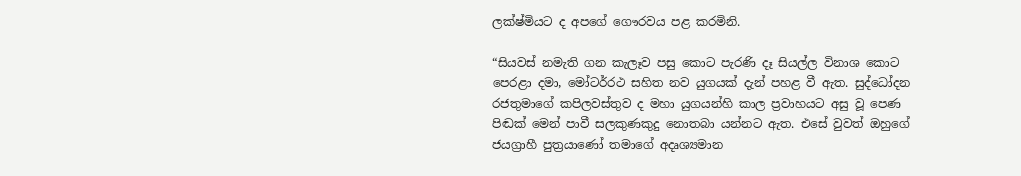ලක්ෂ්මියට ද අපගේ ගෞරවය පළ කරමිනි.

“සියවස් නමැති ගන කැලෑව පසු කොට පැරණි දෑ සියල්ල විනාශ කොට පෙරළා දමා, මෝටර්රථ සහිත නව යුගයක් දැන් පහළ වී ඇත. සුද්ධෝදන රජතුමාගේ කපිලවස්තුව ද මහා යුගයන්හි කාල ප්‍රවාහයට අසු වූ පෙණ පිඬක් මෙන් පාවී සලකුණකුදු නොතබා යන්නට ඇත. එසේ වුවත් ඔහුගේ ජයග්‍රාහී පුත්‍රයාණෝ තමාගේ අදෘශ්‍යමාන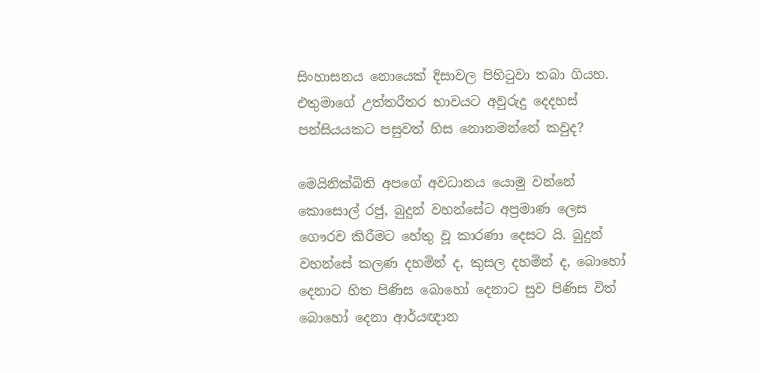සිංහාසනය නොයෙක් දිසාවල පිහිටුවා තබා ගියහ. එතුමාගේ උත්තරීතර භාවයට අවුරුදු දෙදහස් පන්සියයකට පසුවත් හිස නොනමන්නේ කවුද?

මෙයිනික්බිති අපගේ අවධානය යොමු වන්නේ කොසොල් රජු, බුදුන් වහන්සේට අප්‍රමාණ ලෙස ගෞරව කිරීමට හේතු වූ කාරණා දෙසට යි. බුදුන් වහන්සේ කලණ දහමින් ද, කුසල දහමින් ද, බොහෝ දෙනාට හිත පිණිස බොහෝ දෙනාට සුව පිණිස විත් බොහෝ දෙනා ආර්යඥාන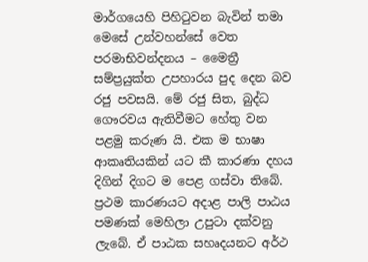මාර්ගයෙහි පිහිටුවන බැවින් තමා මෙසේ උන්වහන්සේ වෙත පරමාභිවන්දනය – මෛත්‍රී සම්ප්‍රයුක්ත උපහාරය පුද දෙන බව රජු පවසයි. මේ රජු සිත, බුද්ධ ගෞරවය ඇතිවීමට හේතු වන පළමු කරුණ යි. එක ම භාෂා ආකෘතියකින් යට කී කාරණා දහය දිගින් දිගට ම පෙළ ගස්වා තිබේ. ප්‍රථම කාරණයට අදාළ පාලි පාඨය පමණක් මෙහිලා උපුටා දක්වනු ලැබේ. ඒ පාඨක සහෘදයනට අර්ථ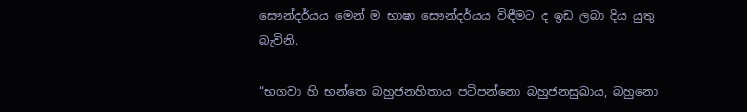සෞන්දර්යය මෙන් ම භාෂා සෞන්දර්යය විඳීමට ද ඉඩ ලබා දිය යුතු බැවිනි.

“භගවා හි භන්තෙ බහුජනහිතාය පටිපන්නො බහුජනසුඛාය, බහුනො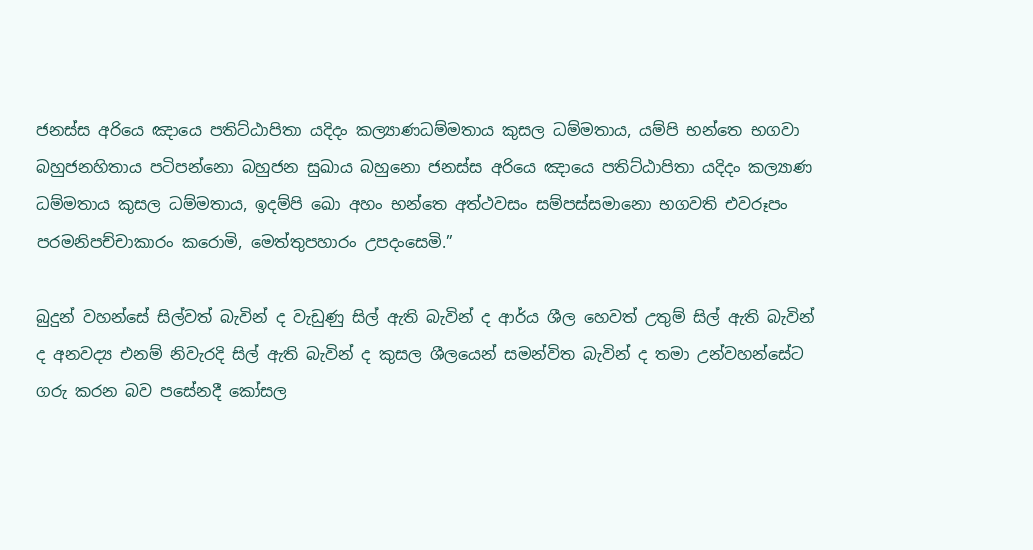ජනස්ස අරියෙ ඤායෙ පතිට්ඨාපිතා යදිදං කල්‍යාණධම්මතාය කුසල ධම්මතාය, යම්පි භන්තෙ භගවා බහුජනහිතාය පටිපන්නො බහුජන සුඛාය බහුනො ජනස්ස අරියෙ ඤායෙ පතිට්ඨාපිතා යදිදං කල්‍යාණ ධම්මතාය කුසල ධම්මතාය, ඉදම්පි ඛො අහං භන්තෙ අත්ථවසං සම්පස්සමානො භගවති එවරූපං පරමනිපච්චාකාරං කරොමි, මෙත්තුපහාරං උපදංසෙමි.”

බුදුන් වහන්සේ සිල්වත් බැවින් ද වැඩුණු සිල් ඇති බැවින් ද ආර්ය ශීල හෙවත් උතුම් සිල් ඇති බැවින් ද අනවද්‍ය එනම් නිවැරදි සිල් ඇති බැවින් ද කුසල ශීලයෙන් සමන්විත බැවින් ද තමා උන්වහන්සේට ගරු කරන බව පසේනදී කෝසල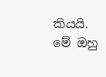කියයි. මේ ඔහු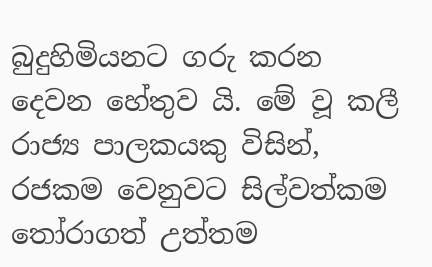බුදුහිමියනට ගරු කරන දෙවන හේතුව යි. මේ වූ කලී රාජ්‍ය පාලකයකු විසින්, රජකම වෙනුවට සිල්වත්කම තෝරාගත් උත්තම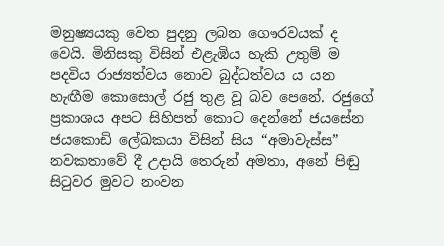මනුෂ්‍යයකු වෙත පුදනු ලබන ගෞරවයක් ද වෙයි. මිනිසකු විසින් එළැඹිය හැකි උතුම් ම පදවිය රාජ්‍යත්වය නොව බුද්ධත්වය ය යන හැඟීම කොසොල් රජු තුළ වූ බව පෙනේ. රජුගේ ප්‍රකාශය අපට සිහිපත් කොට දෙන්නේ ජයසේන ජයකොඩි ලේඛකයා විසින් සිය “අමාවැස්ස” නවකතාවේ දී උදායි තෙරුන් අමතා, අනේ පිඬු සිටුවර මුවට නංවන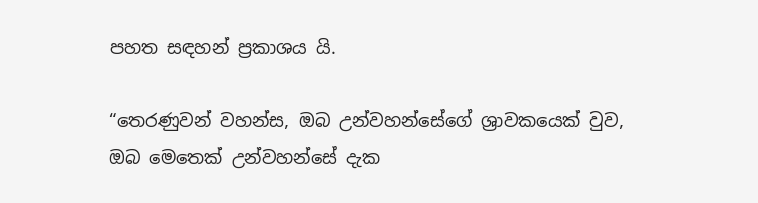පහත සඳහන් ප්‍රකාශය යි.

“තෙරණුවන් වහන්ස, ඔබ උන්වහන්සේගේ ශ්‍රාවකයෙක් වුව, ඔබ මෙතෙක් උන්වහන්සේ දැක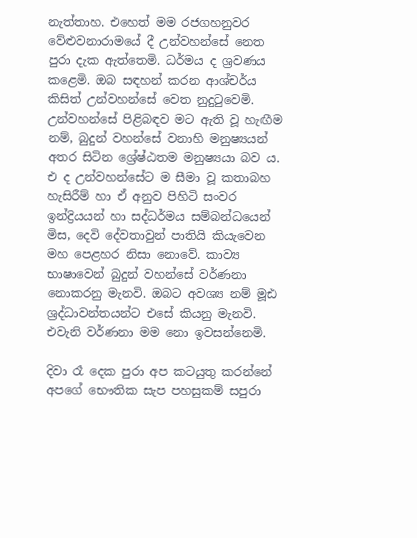නැත්තාහ. එහෙත් මම රජගහනුවර වේළුවනාරාමයේ දී උන්වහන්සේ නෙත පුරා දැක ඇත්තෙමි. ධර්මය ද ශ්‍රවණය කළෙමි. ඔබ සඳහන් කරන ආශ්චර්ය කිසිත් උන්වහන්සේ වෙත නුදුටුවෙමි. උන්වහන්සේ පිළිබඳව මට ඇති වූ හැඟීම නම්, බුදුන් වහන්සේ වනාහි මනුෂ්‍යයන් අතර සිටින ශ්‍රේෂ්ඨතම මනුෂ්‍යයා බව ය. එ ද උන්වහන්සේට ම සීමා වූ කතාබහ හැසිරීම් හා ඒ අනුව පිහිටි සංවර ඉන්ද්‍රියයන් හා සද්ධර්මය සම්බන්ධයෙන් මිස, දෙවි දේවතාවුන් පාතියි කියැවෙන මහ පෙළහර නිසා නොවේ. කාව්‍ය භාෂාවෙන් බුදුන් වහන්සේ වර්ණනා නොකරනු මැනවි. ඔබට අවශ්‍ය නම් මූඪ ශ්‍රද්ධාවන්තයන්ට එසේ කියනු මැනවි. එවැනි වර්ණනා මම නො ඉවසන්නෙමි.

දිවා රෑ දෙක පුරා අප කටයුතු කරන්නේ අපගේ භෞතික සැප පහසුකම් සපුරා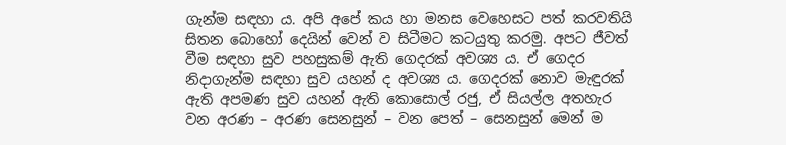ගැන්ම සඳහා ය. අපි අපේ කය හා මනස වෙහෙසට පත් කරවතියි සිතන බොහෝ දෙයින් වෙන් ව සිටීමට කටයුතු කරමු. අපට ජීවත් වීම සඳහා සුව පහසුකම් ඇති ගෙදරක් අවශ්‍ය ය. ඒ ගෙදර නිදාගැන්ම සඳහා සුව යහන් ද අවශ්‍ය ය. ගෙදරක් නොව මැඳුරක් ඇති අපමණ සුව යහන් ඇති කොසොල් රජු, ඒ සියල්ල අතහැර වන අරණ – අරණ සෙනසුන් – වන පෙත් – සෙනසුන් මෙන් ම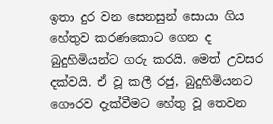ඉතා දුර වන සෙනසුන් සොයා ගිය හේතුව කරණකොට ගෙන ද බුදුහිමියන්ට ගරු කරයි. මෙත් උවසර දක්වයි. ඒ වූ කලී රජු, බුදුහිමියනට ගෞරව දැක්වීමට හේතු වූ තෙවන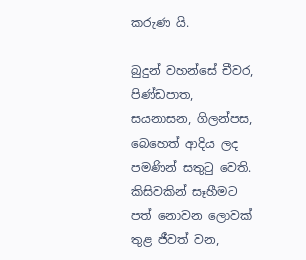කරුණ යි.

බුදුන් වහන්සේ චීවර, පිණ්ඩපාත, සයනාසන, ගිලන්පස, බෙහෙත් ආදිය ලද පමණින් සතුටු වෙති. කිසිවකින් සෑහීමට පත් නොවන ලොවක් තුළ ජීවත් වන,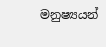මනුෂ්‍යයන්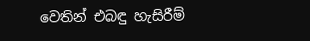වෙතින් එබඳු හැසිරීම්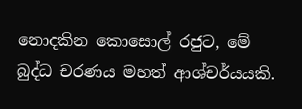නොදකින කොසොල් රජුට, මේ බුද්ධ චරණය මහත් ආශ්චර්යයකි.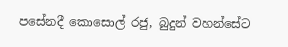පසේනදී කොසොල් රජු, බුදුන් වහන්සේට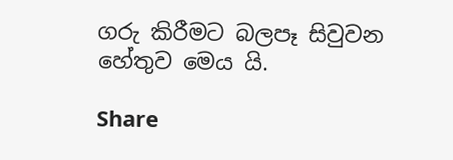ගරු කිරීමට බලපෑ සිවුවන හේතුව මෙය යි.

Share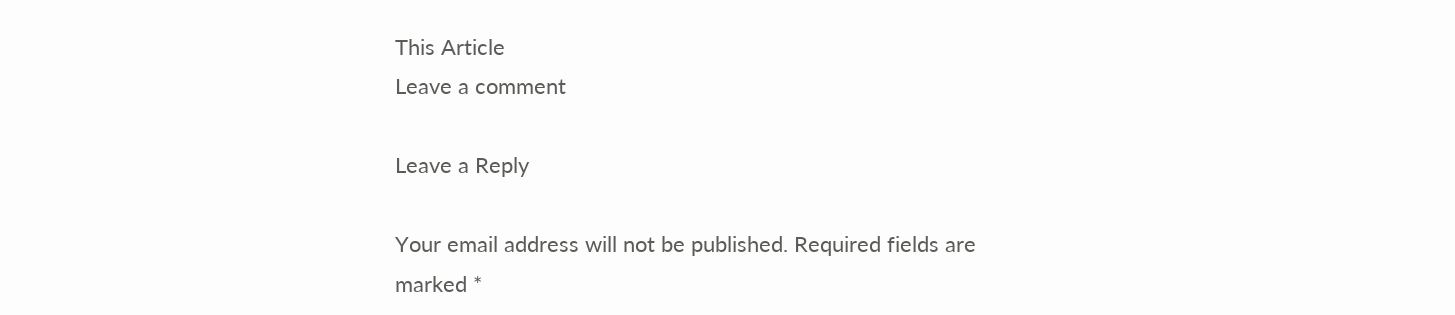This Article
Leave a comment

Leave a Reply

Your email address will not be published. Required fields are marked *